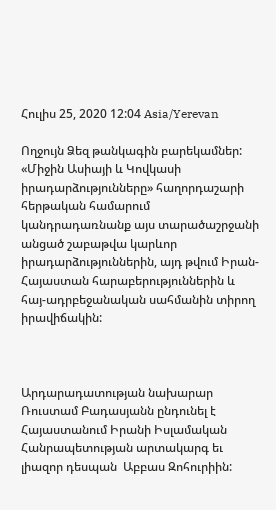Հուլիս 25, 2020 12:04 Asia/Yerevan

Ողջույն Ձեզ թանկագին բարեկամներ: «Միջին Ասիայի և Կովկասի իրադարձությունները» հաղորդաշարի հերթական համարում կանդրադառնանք այս տարածաշրջանի անցած շաբաթվա կարևոր իրադարձություններին, այդ թվում Իրան-Հայաստան հարաբերություններին և հայ-ադրբեջանական սահմանին տիրող իրավիճակին:



Արդարադատության նախարար Ռուստամ Բադասյանն ընդունել է Հայաստանում Իրանի Իսլամական Հանրապետության արտակարգ եւ լիազոր դեսպան  Աբբաս Զոհուրիին: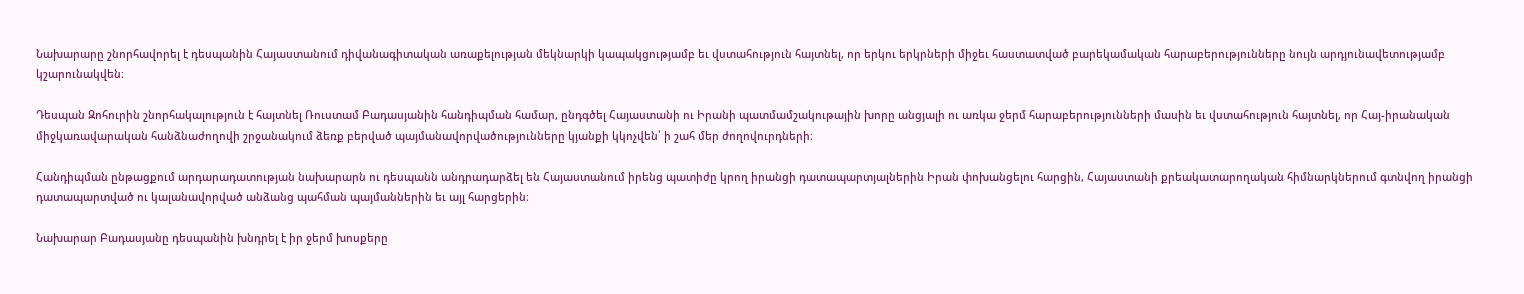Նախարարը շնորհավորել է դեսպանին Հայաստանում դիվանագիտական առաքելության մեկնարկի կապակցությամբ եւ վստահություն հայտնել, որ երկու երկրների միջեւ հաստատված բարեկամական հարաբերությունները նույն արդյունավետությամբ կշարունակվեն։

Դեսպան Զոհուրին շնորհակալություն է հայտնել Ռուստամ Բադասյանին հանդիպման համար, ընդգծել Հայաստանի ու Իրանի պատմամշակութային խորը անցյալի ու առկա ջերմ հարաբերությունների մասին եւ վստահություն հայտնել, որ Հայ-իրանական միջկառավարական հանձնաժողովի շրջանակում ձեռք բերված պայմանավորվածությունները կյանքի կկոչվեն՝ ի շահ մեր ժողովուրդների։

Հանդիպման ընթացքում արդարադատության նախարարն ու դեսպանն անդրադարձել են Հայաստանում իրենց պատիժը կրող իրանցի դատապարտյալներին Իրան փոխանցելու հարցին, Հայաստանի քրեակատարողական հիմնարկներում գտնվող իրանցի դատապարտված ու կալանավորված անձանց պահման պայմաններին եւ այլ հարցերին։

Նախարար Բադասյանը դեսպանին խնդրել է իր ջերմ խոսքերը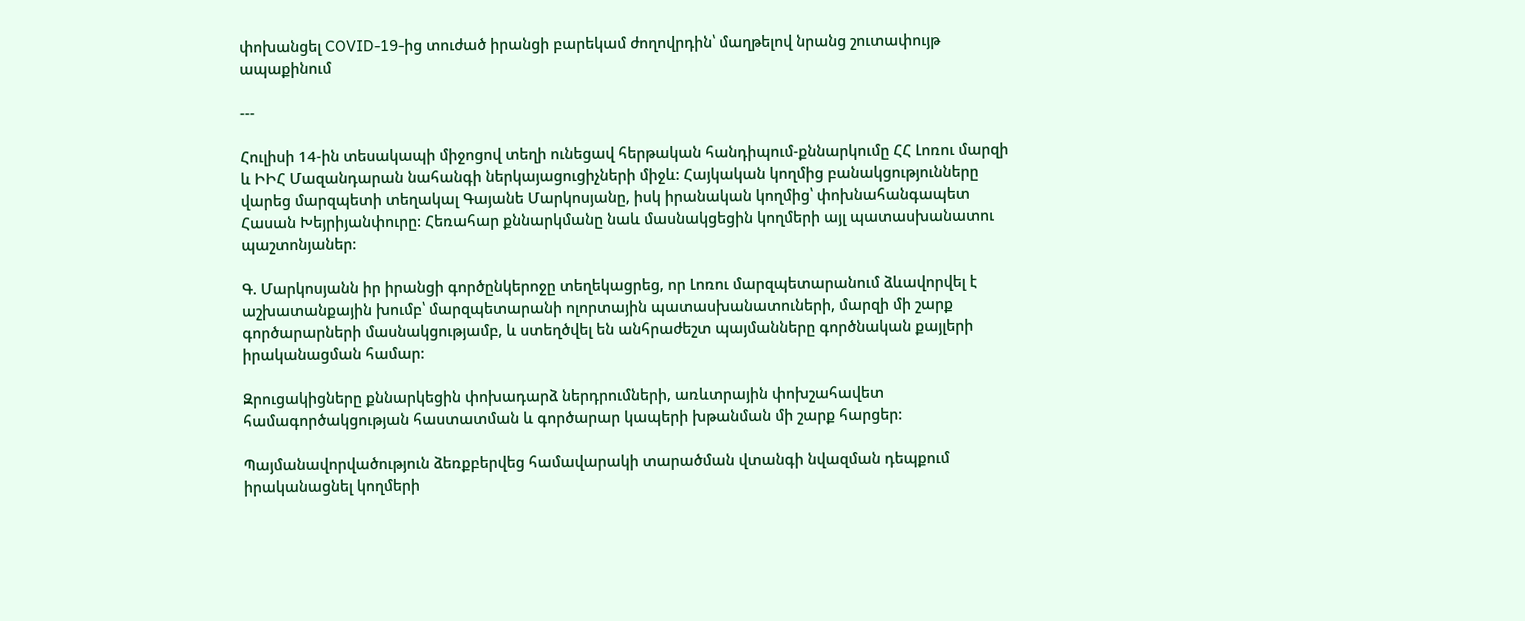փոխանցել COVID-19-ից տուժած իրանցի բարեկամ ժողովրդին՝ մաղթելով նրանց շուտափույթ ապաքինում

---

Հուլիսի 14-ին տեսակապի միջոցով տեղի ունեցավ հերթական հանդիպում-քննարկումը ՀՀ Լոռու մարզի և ԻԻՀ Մազանդարան նահանգի ներկայացուցիչների միջև: Հայկական կողմից բանակցությունները վարեց մարզպետի տեղակալ Գայանե Մարկոսյանը, իսկ իրանական կողմից՝ փոխնահանգապետ Հասան Խեյրիյանփուրը: Հեռահար քննարկմանը նաև մասնակցեցին կողմերի այլ պատասխանատու պաշտոնյաներ:

Գ. Մարկոսյանն իր իրանցի գործընկերոջը տեղեկացրեց, որ Լոռու մարզպետարանում ձևավորվել է աշխատանքային խումբ՝ մարզպետարանի ոլորտային պատասխանատուների, մարզի մի շարք գործարարների մասնակցությամբ, և ստեղծվել են անհրաժեշտ պայմանները գործնական քայլերի իրականացման համար:

Զրուցակիցները քննարկեցին փոխադարձ ներդրումների, առևտրային փոխշահավետ համագործակցության հաստատման և գործարար կապերի խթանման մի շարք հարցեր:

Պայմանավորվածություն ձեռքբերվեց համավարակի տարածման վտանգի նվազման դեպքում իրականացնել կողմերի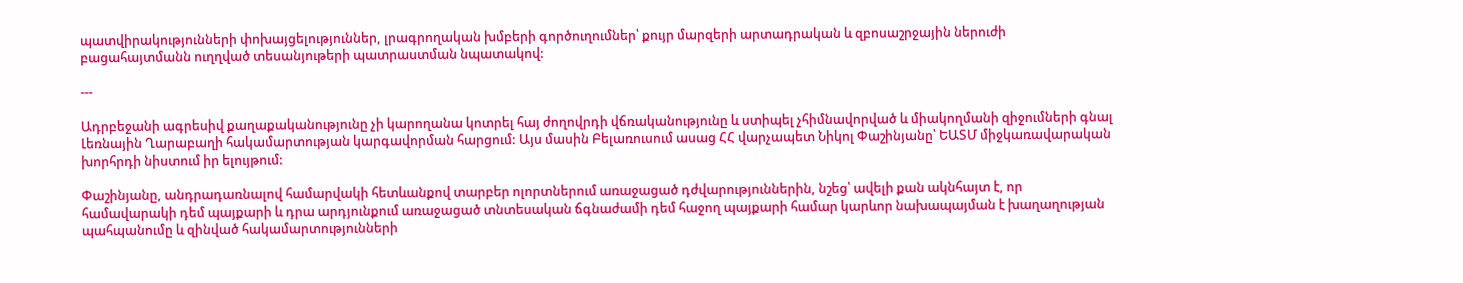պատվիրակությունների փոխայցելություններ, լրագրողական խմբերի գործուղումներ՝ քույր մարզերի արտադրական և զբոսաշրջային ներուժի բացահայտմանն ուղղված տեսանյութերի պատրաստման նպատակով:

---

Ադրբեջանի ագրեսիվ քաղաքականությունը չի կարողանա կոտրել հայ ժողովրդի վճռականությունը և ստիպել չհիմնավորված և միակողմանի զիջումների գնալ Լեռնային Ղարաբաղի հակամարտության կարգավորման հարցում: Այս մասին Բելառուսում ասաց ՀՀ վարչապետ Նիկոլ Փաշինյանը՝ ԵԱՏՄ միջկառավարական խորհրդի նիստում իր ելույթում:

Փաշինյանը, անդրադառնալով համարվակի հետևանքով տարբեր ոլորտներում առաջացած դժվարություններին, նշեց՝ ավելի քան ակնհայտ է, որ համավարակի դեմ պայքարի և դրա արդյունքում առաջացած տնտեսական ճգնաժամի դեմ հաջող պայքարի համար կարևոր նախապայման է խաղաղության պահպանումը և զինված հակամարտությունների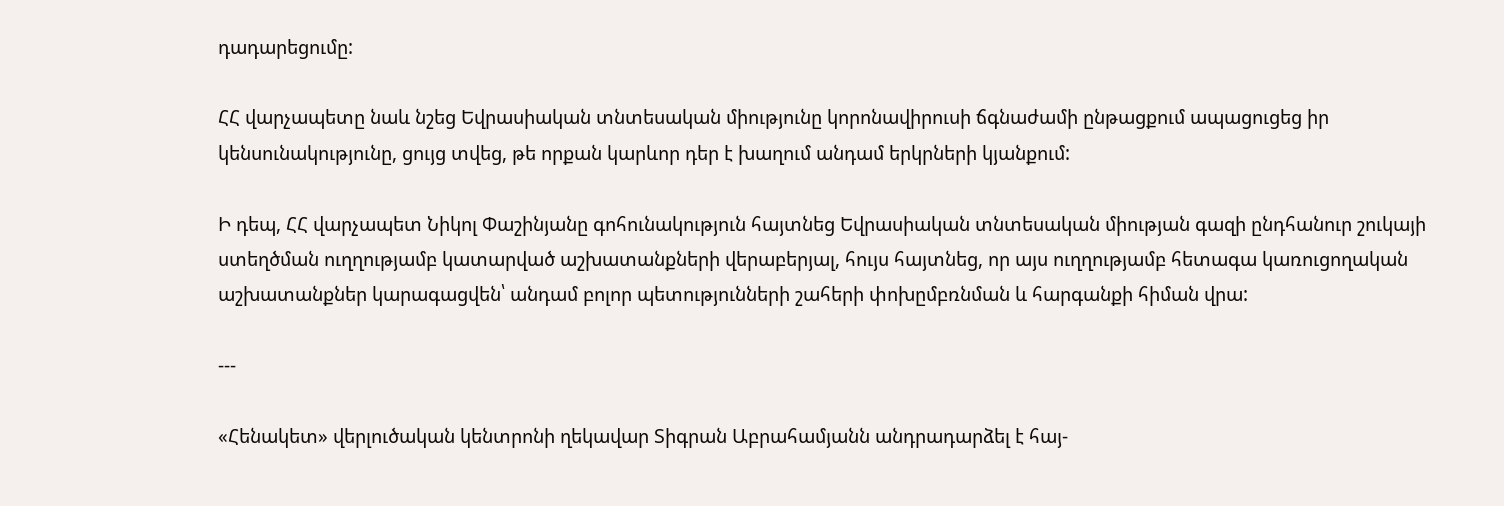դադարեցումը:

ՀՀ վարչապետը նաև նշեց Եվրասիական տնտեսական միությունը կորոնավիրուսի ճգնաժամի ընթացքում ապացուցեց իր կենսունակությունը, ցույց տվեց, թե որքան կարևոր դեր է խաղում անդամ երկրների կյանքում:

Ի դեպ, ՀՀ վարչապետ Նիկոլ Փաշինյանը գոհունակություն հայտնեց Եվրասիական տնտեսական միության գազի ընդհանուր շուկայի ստեղծման ուղղությամբ կատարված աշխատանքների վերաբերյալ, հույս հայտնեց, որ այս ուղղությամբ հետագա կառուցողական աշխատանքներ կարագացվեն՝ անդամ բոլոր պետությունների շահերի փոխըմբռնման և հարգանքի հիման վրա:

---

«Հենակետ» վերլուծական կենտրոնի ղեկավար Տիգրան Աբրահամյանն անդրադարձել է հայ-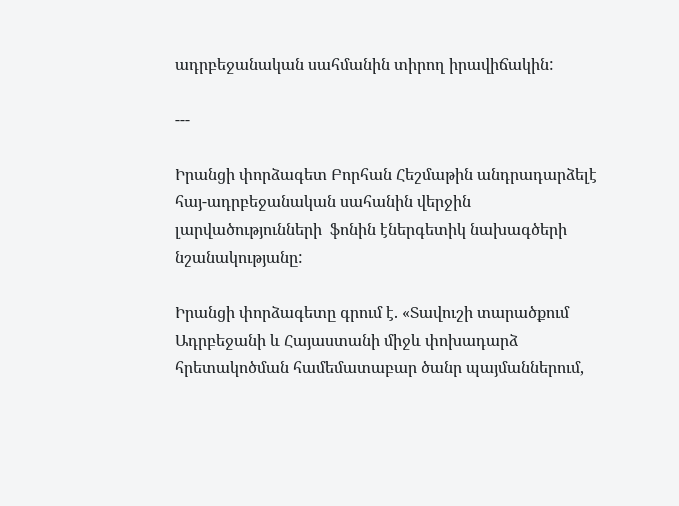ադրբեջանական սահմանին տիրող իրավիճակին:

---

Իրանցի փորձագետ Բորհան Հեշմաթին անդրադարձելէ հայ-ադրբեջանական սահանին վերջին լարվածությունների  ֆոնին էներգետիկ նախագծերի նշանակությանը:

Իրանցի փորձագետը գրում է. «Տավուշի տարածքում Ադրբեջանի և Հայաստանի միջև փոխադարձ հրետակոծման համեմատաբար ծանր պայմաններում,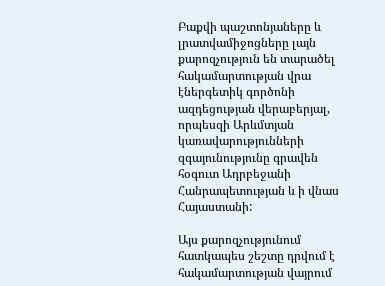Բաքվի պաշտոնյաները և լրատվամիջոցները լայն քարոզչություն են տարածել հակամարտության վրա էներգետիկ գործոնի ազդեցության վերաբերյալ, որպեսզի Արևմտյան կառավարությունների զգայունությունը գրավեն հօգուտ Ադրբեջանի Հանրապետության և ի վնաս Հայաստանի:

Այս քարոզչությունում հատկապես շեշտը դրվում է հակամարտության վայրում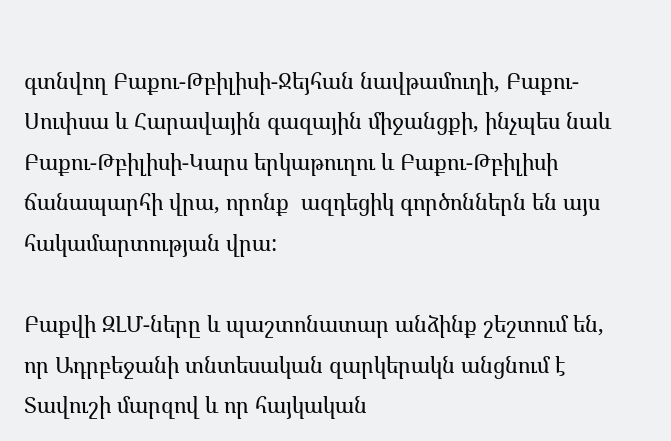գտնվող Բաքու-Թբիլիսի-Ջեյհան նավթամուղի, Բաքու-Սուփսա և Հարավային գազային միջանցքի, ինչպես նաև Բաքու-Թբիլիսի-Կարս երկաթուղու և Բաքու-Թբիլիսի ճանապարհի վրա, որոնք  ազդեցիկ գործոններն են այս հակամարտության վրա:

Բաքվի ԶԼՄ-ները և պաշտոնատար անձինք շեշտում են, որ Ադրբեջանի տնտեսական զարկերակն անցնում է Տավուշի մարզով և որ հայկական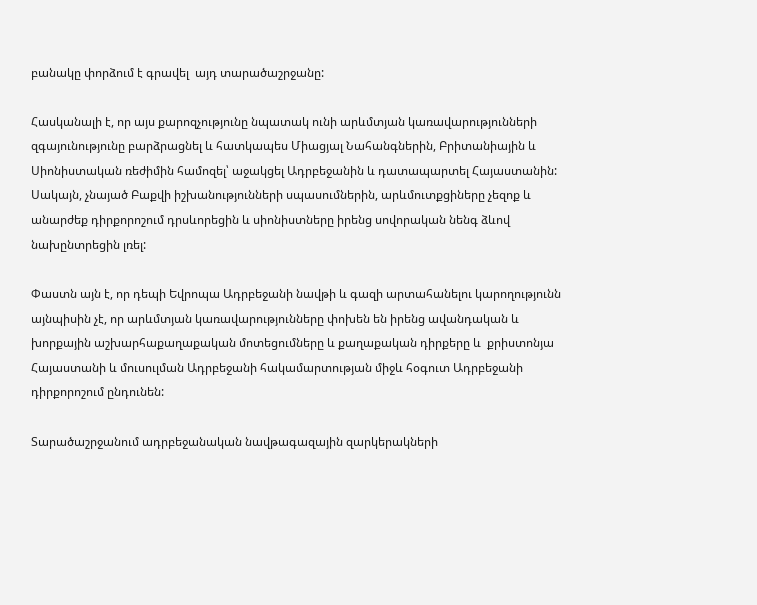բանակը փորձում է գրավել  այդ տարածաշրջանը:

Հասկանալի է, որ այս քարոզչությունը նպատակ ունի արևմտյան կառավարությունների զգայունությունը բարձրացնել և հատկապես Միացյալ Նահանգներին, Բրիտանիային և Սիոնիստական ռեժիմին համոզել՝ աջակցել Ադրբեջանին և դատապարտել Հայաստանին: Սակայն, չնայած Բաքվի իշխանությունների սպասումներին, արևմուտքցիները չեզոք և անարժեք դիրքորոշում դրսևորեցին և սիոնիստները իրենց սովորական նենգ ձևով նախընտրեցին լռել:

Փաստն այն է, որ դեպի Եվրոպա Ադրբեջանի նավթի և գազի արտահանելու կարողությունն այնպիսին չէ, որ արևմտյան կառավարությունները փոխեն են իրենց ավանդական և խորքային աշխարհաքաղաքական մոտեցումները և քաղաքական դիրքերը և  քրիստոնյա Հայաստանի և մուսուլման Ադրբեջանի հակամարտության միջև հօգուտ Ադրբեջանի դիրքորոշում ընդունեն:

Տարածաշրջանում ադրբեջանական նավթագազային զարկերակների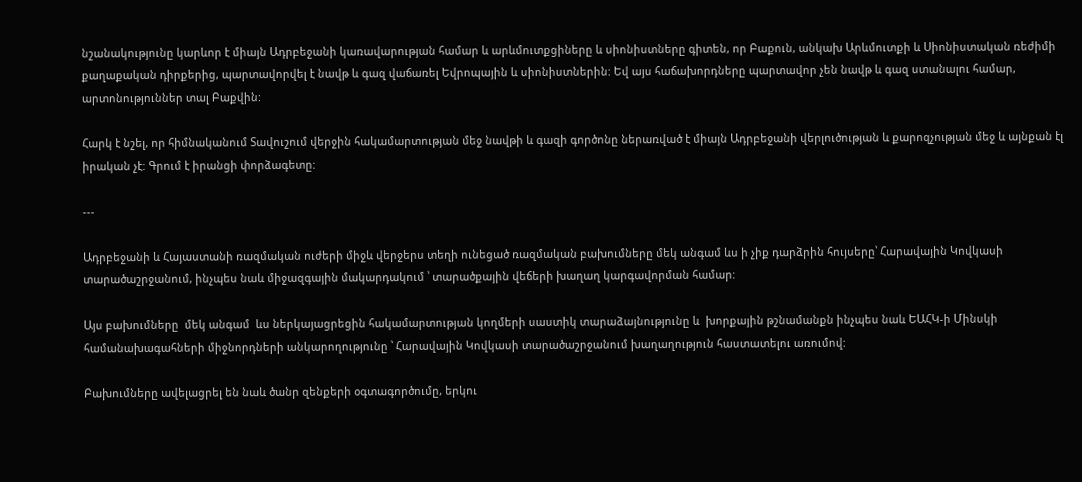նշանակությունը կարևոր է միայն Ադրբեջանի կառավարության համար և արևմուտքցիները և սիոնիստները գիտեն, որ Բաքուն, անկախ Արևմուտքի և Սիոնիստական ռեժիմի քաղաքական դիրքերից, պարտավորվել է նավթ և գազ վաճառել Եվրոպային և սիոնիստներին: Եվ այս հաճախորդները պարտավոր չեն նավթ և գազ ստանալու համար, արտոնություններ տալ Բաքվին:

Հարկ է նշել, որ հիմնականում Տավուշում վերջին հակամարտության մեջ նավթի և գազի գործոնը ներառված է միայն Ադրբեջանի վերլուծության և քարոզչության մեջ և այնքան էլ իրական չէ: Գրում է իրանցի փորձագետը:

---

Ադրբեջանի և Հայաստանի ռազմական ուժերի միջև վերջերս տեղի ունեցած ռազմական բախումները մեկ անգամ ևս ի չիք դարձրին հույսերը՝ Հարավային Կովկասի տարածաշրջանում, ինչպես նաև միջազգային մակարդակում ՝ տարածքային վեճերի խաղաղ կարգավորման համար:

Այս բախումները  մեկ անգամ  ևս ներկայացրեցին հակամարտության կողմերի սաստիկ տարաձայնությունը և  խորքային թշնամանքն ինչպես նաև ԵԱՀԿ-ի Մինսկի համանախագահների միջնորդների անկարողությունը ՝ Հարավային Կովկասի տարածաշրջանում խաղաղություն հաստատելու առումով:

Բախումները ավելացրել են նաև ծանր զենքերի օգտագործումը, երկու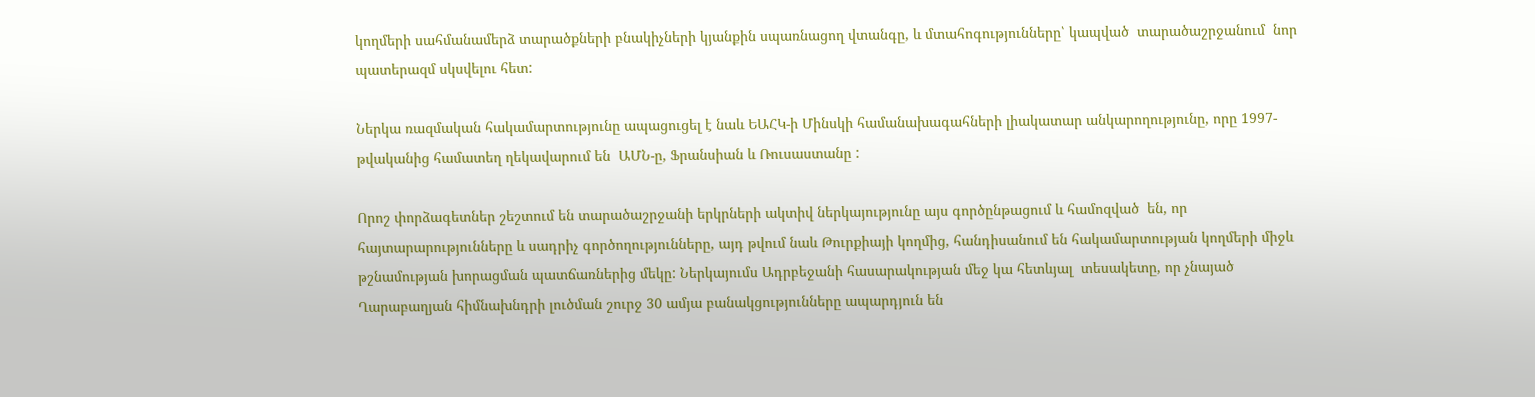կողմերի սահմանամերձ տարածքների բնակիչների կյանքին սպառնացող վտանգը, և մտահոգությունները՝ կապված  տարածաշրջանում  նոր պատերազմ սկսվելու հետ:

Ներկա ռազմական հակամարտությունը ապացուցել է նաև ԵԱՀԿ-ի Մինսկի համանախագահների լիակատար անկարողությունը, որը 1997-թվականից համատեղ ղեկավարում են  ԱՄՆ-ը, Ֆրանսիան և Ռուսաստանը :

Որոշ փորձագետներ շեշտում են տարածաշրջանի երկրների ակտիվ ներկայությունը այս գործընթացում և համոզված  են, որ հայտարարությունները և սադրիչ գործողությունները, այդ թվում նաև Թուրքիայի կողմից, հանդիսանում են հակամարտության կողմերի միջև թշնամության խորացման պատճառներից մեկը: Ներկայումս Ադրբեջանի հասարակության մեջ կա հետևյալ  տեսակետը, որ չնայած Ղարաբաղյան հիմնախնդրի լուծման շուրջ 30 ամյա բանակցությունները ապարդյուն են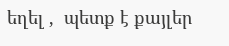եղել ,  պետք է քայլեր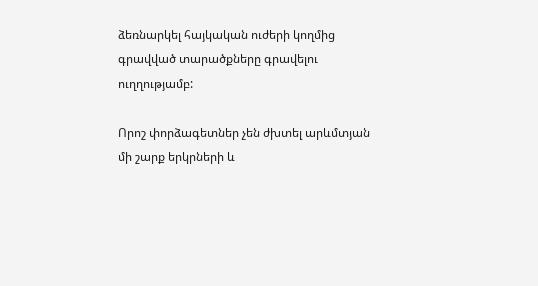ձեռնարկել հայկական ուժերի կողմից գրավված տարածքները գրավելու ուղղությամբ:

Որոշ փորձագետներ չեն ժխտել արևմտյան մի շարք երկրների և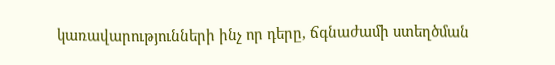կառավարությունների ինչ որ դերը, ճգնաժամի ստեղծման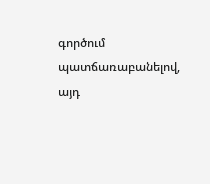գործում պատճառաբանելով, այդ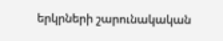երկրների շարունակական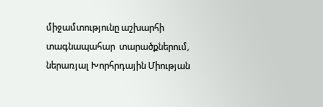միջամտությունը աշխարհի տագնապահար  տարածքներում, ներառյալ Խորհրդային Միության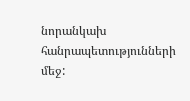նորանկախ հանրապետությունների մեջ: